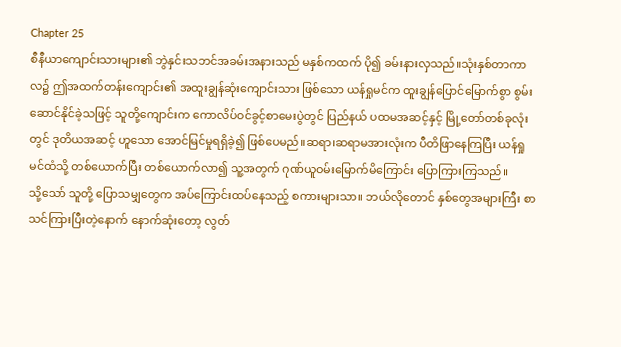Chapter 25
စီနီယာကျောင်းသားများ၏ ဘွဲနှင်းသဘင်အခမ်းအနားသည် မနှစ်ကထက် ပို၍ ခမ်းနားလှသည်။သုံးနှစ်တာကာလ၌ ဤအထက်တန်းကျောင်း၏ အထူးချွန်ဆုံးကျောင်းသား ဖြစ်သော ယန်ရှုမင်က ထူးချွန်ပြောင်မြောက်စွာ စွမ်းဆောင်နိုင်ခဲ့သဖြင့် သူတို့ကျောင်းက ကောလိပ်ဝင်ခွင့်စာမေးပွဲတွင် ပြည်နယ် ပထမအဆင့်နှင့် မြို့တော်တစ်ခုလုံးတွင် ဒုတိယအဆင့် ဟူသော အောင်မြင်မှုရရှိခဲ့၍ ဖြစ်ပေမည်။ဆရာ၊ဆရာမအားလုံးက ပီတိဖြာနေကြပြီး ယန်ရှုမင်ထံသို့ တစ်ယောက်ပြီး တစ်ယောက်လာ၍ သူ့အတွက် ဂုဏ်ယူဝမ်းမြောက်မိကြောင်း ပြောကြားကြသည်။
သို့သော် သူတို့ ပြောသမျှတွေက အပ်ကြောင်းထပ်နေသည့် စကားများသာ။ ဘယ်လိုတောင် နှစ်တွေအများကြီး စာသင်ကြားပြီးတဲ့နောက် နောက်ဆုံးတော့ လွတ်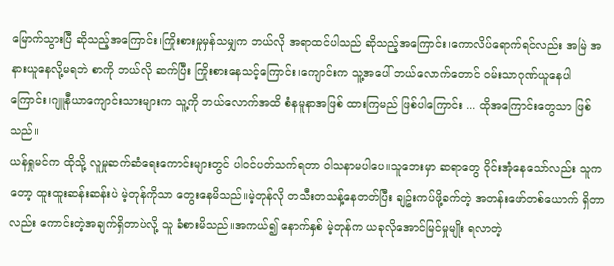မြောက်သွားပြီ ဆိုသည့်အကြောင်း၊ကြိုးစားမှုမှန်သမျှက ဘယ်လို အရာထင်ပါသည် ဆိုသည့်အကြောင်း၊ကောလိပ်ရောက်ရင်လည်း အမြဲ အနားယူနေလို့မရဘဲ စာကို ဘယ်လို ဆက်ပြီး ကြိုးစားနေသင့်ကြောင်း၊ကျောင်းက သူ့အပေါ် ဘယ်လောက်တောင် ဝမ်းသာဂုဏ်ယူနေပါကြောင်း၊ဂျူနီယာကျောင်းသားများက သူ့ကို ဘယ်လောက်အထိ စံနမူနာအဖြစ် ထားကြမည် ဖြစ်ပါကြောင်း ... ထိုအကြောင်းတွေသာ ဖြစ်သည်။
ယန်ရှုမင်က ထိုသို့ လူမှုဆက်ဆံရေးကောင်းများတွင် ပါဝင်ပတ်သက်ရတာ ဝါသနာမပါပေ။သူဘေးမှာ ဆရာတွေ ဝိုင်းအုံနေသော်လည်း သူကတော့ ထူးထူးဆန်းဆန်းပဲ မဲ့တုန်ကိုသာ တွေးနေမိသည်။မဲ့တုန်လို တသီးတသန့်နေတတ်ပြီး ချဥ်းကပ်ဖို့ခက်တဲ့ အတန်းဖော်တစ်ယောက် ရှိတာလည်း ကောင်းတဲ့အချက်ရှိတာပဲလို့ သူ ခံစားမိသည်။အကယ်၍ နောက်နှစ် မဲ့တုန်က ယခုလိုအောင်မြင်မှုမျိုး ရလာတဲ့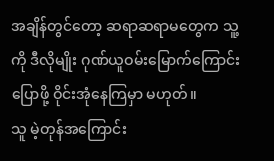အချိန်တွင်တော့ ဆရာဆရာမတွေက သူ့ကို ဒီလိုမျိုး ဂုဏ်ယူဝမ်းမြောက်ကြောင်း ပြောဖို့ ဝိုင်းအုံနေကြမှာ မဟုတ်။
သူ မဲ့တုန်အကြောင်း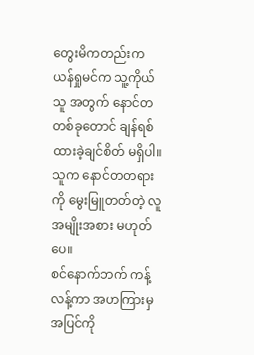တွေးမိကတည်းက ယန်ရှုမင်က သူ့ကိုယ်သူ အတွက် နောင်တတစ်ခုတောင် ချန်ရစ်ထားခဲ့ချင်စိတ် မရှိပါ။သူက နောင်တတရားကို မွေးမြူတတ်တဲ့ လူအမျိုးအစား မဟုတ်ပေ။
စင်နောက်ဘက် ကန့်လန့်ကာ အဟကြားမှ အပြင်ကို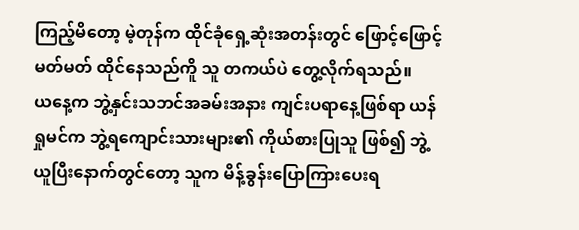ကြည့်မိတော့ မဲ့တုန်က ထိုင်ခုံရှေ့ဆုံးအတန်းတွင် ဖြောင့်ဖြောင့်မတ်မတ် ထိုင်နေသည်ကိူ သူ တကယ်ပဲ တွေ့လိုက်ရသည်။
ယနေ့က ဘွဲ့နှင်းသဘင်အခမ်းအနား ကျင်းပရာနေ့ဖြစ်ရာ ယန်ရှုမင်က ဘွဲ့ရကျောင်းသားများ၏ ကိုယ်စားပြုသူ ဖြစ်၍ ဘွဲ့ယူပြီးနောက်တွင်တော့ သူက မိန့်ခွန်းပြောကြားပေးရ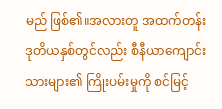မည် ဖြစ်၏။အလားတူ အထက်တန်းဒုတိယနှစ်တွင်လည်း စီနီယာကျောင်းသားများ၏ ကြိုးပမ်းမှုကို စင်မြင့်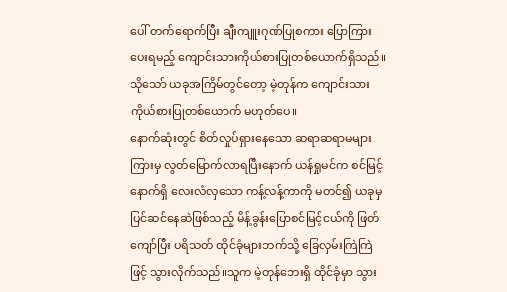ပေါ် တက်ရောက်ပြီး ချီးကျူးဂုဏ်ပြုစကား ပြောကြားပေးရမည့် ကျောင်းသားကိုယ်စားပြုတစ်ယောက်ရှိသည်။သိုသော် ယခုအကြိမ်တွင်တော့ မဲ့တုန်က ကျောင်းသားကိုယ်စားပြုတစ်ယောက် မဟုတ်ပေ။
နောက်ဆုံးတွင် စိတ်လှုပ်ရှားနေသော ဆရာဆရာမများကြားမှ လွတ်မြောက်လာရပြီးနောက် ယန်ရှုမင်က စင်မြင့်နောက်ရှိ လေးလံလှသော ကန့်လန့်ကာကို မတင်၍ ယခုမှ ပြင်ဆင်နေဆဲဖြစ်သည့် မိန့်ခွန်းပြောစင်မြင့်ငယ်ကို ဖြတ်ကျော်ပြီး ပရိသတ် ထိုင်ခုံများဘက်သို့ ခြေလှမ်းကြဲကြဲဖြင့် သွားလိုက်သည်။သူက မဲ့တုန်ဘေးရှိ ထိုင်ခုံမှာ သွား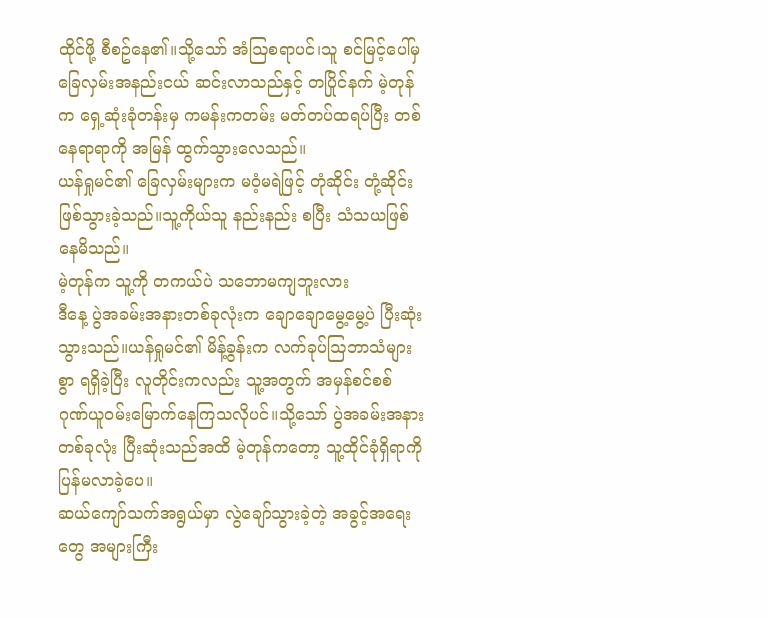ထိုင်ဖို့ စီစဥ်နေ၏။သို့သော် အံဩစရာပင်၊သူ စင်မြင့်ပေါ်မှ ခြေလှမ်းအနည်းငယ် ဆင်းလာသည်နှင့် တပြိုင်နက် မဲ့တုန်က ရှေ့ဆုံးခုံတန်းမှ ကမန်းကတမ်း မတ်တပ်ထရပ်ပြီး တစ်နေရာရာကို အမြန် ထွက်သွားလေသည်။
ယန်ရှုမင်၏ ခြေလှမ်းများက မဝံ့မရဲဖြင့် တုံဆိုင်း တုံ့ဆိုင်း ဖြစ်သွားခဲ့သည်။သူ့ကိုယ်သူ နည်းနည်း စပြီး သံသယဖြစ်နေမိသည်။
မဲ့တုန်က သူ့ကို တကယ်ပဲ သဘောမကျဘူးလား
ဒီနေ့ ပွဲအခမ်းအနားတစ်ခုလုံးက ချောချောမွေ့မွေ့ပဲ ပြီးဆုံးသွားသည်။ယန်ရှုမင်၏ မိန့်ခွန်းက လက်ခုပ်ဩဘာသံများစွာ ရရှိခဲ့ပြီး လူတိုင်းကလည်း သူ့အတွက် အမှန်စင်စစ် ဂုဏ်ယူဝမ်းမြောက်နေကြသလိုပင်။သို့သော် ပွဲအခမ်းအနားတစ်ခုလုံး ပြီးဆုံးသည်အထိ မဲ့တုန်ကတော့ သူ့ထိုင်ခုံရှိရာကို ပြန်မလာခဲ့ပေ။
ဆယ်ကျော်သက်အရွယ်မှာ လွဲချော်သွားခဲ့တဲ့ အခွင့်အရေးတွေ အများကြီး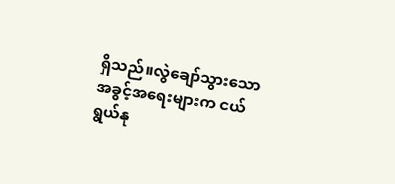ရှိသည်။လွဲချော်သွားသော အခွင့်အရေးများက ငယ်ရွယ်နု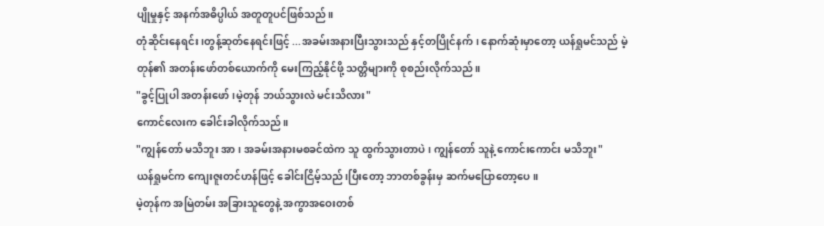ပျိုမှုနှင့် အနက်အဓိပ္ပါယ် အတူတူပင်ဖြစ်သည်။
တုံဆိုင်းနေရင်း၊တွန့်ဆုတ်နေရင်းဖြင့် ...အခမ်းအနားပြီးသွားသည် နှင့်တပြိုင်နက်၊ နောက်ဆုံးမှာတော့ ယန်ရှုမင်သည် မဲ့တုန်၏ အတန်းဖော်တစ်ယောက်ကို မေးကြည့်နိုင်ဖို့ သတ္တိများကို စုစည်းလိုက်သည်။
"ခွင့်ပြုပါ အတန်းဖော်၊မဲ့တုန် ဘယ်သွားလဲ မင်းသိလား"
ကောင်လေးက ခေါင်းခါလိုက်သည်။
"ကျွန်တော် မသိဘူး အာ၊ အခမ်းအနားမစခင်ထဲက သူ ထွက်သွားတာပဲ၊ ကျွန်တော် သူနဲ့ ကောင်းကောင်း မသိဘူး"
ယန်ရှုမင်က ကျေးဇူးတင်ဟန်ဖြင့် ခေါင်းငြိမ့်သည်၊ပြီးတော့ ဘာတစ်ခွန်းမှ ဆက်မပြောတော့ပေ။
မဲ့တုန်က အမြဲတမ်း အခြားသူတွေနဲ့ အကွာအဝေးတစ်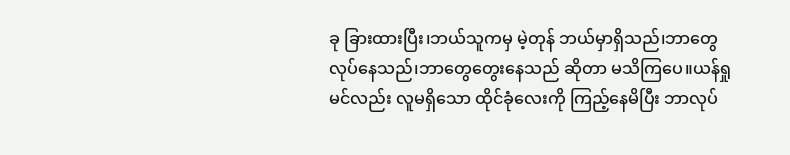ခု ခြားထားပြီး၊ဘယ်သူကမှ မဲ့တုန် ဘယ်မှာရှိသည်၊ဘာတွေ လုပ်နေသည်၊ဘာတွေတွေးနေသည် ဆိုတာ မသိကြပေ။ယန်ရှုမင်လည်း လူမရှိသော ထိုင်ခုံလေးကို ကြည့်နေမိပြီး ဘာလုပ်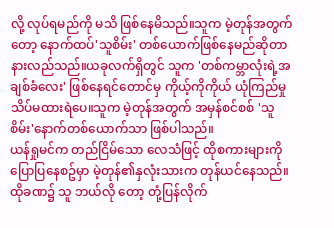လို့ လုပ်ရမည်ကို မသိ ဖြစ်နေမိသည်။သူက မဲ့တုန်အတွက်တော့ နောက်ထပ်'သူစိမ်း' တစ်ယောက်ဖြစ်နေမည်ဆိုတာ နားလည်သည်။ယခုလက်ရှိတွင် သူက 'တစ်ကမ္ဘာလုံးရဲ့အချစ်ခံလေး' ဖြစ်နေရင်တောင်မှ ကိုယ့်ကိုကိုယ် ယုံကြည်မှု သိပ်မထားရဲပေ။သူက မဲ့တုန်အတွက် အမှန်စင်စစ် 'သူစိမ်း'နောက်တစ်ယောက်သာ ဖြစ်ပါသည်။
ယန်ရှုမင်က တည်ငြိမ်သော လေသံဖြင့် ထိုစကားများကို ပြောပြနေစဥ်မှာ မဲ့တုန်၏နှလုံးသားက တုန်ယင်နေသည်။ထိုခဏ၌ သူ ဘယ်လို တော့ တုံ့ပြန်လိုက်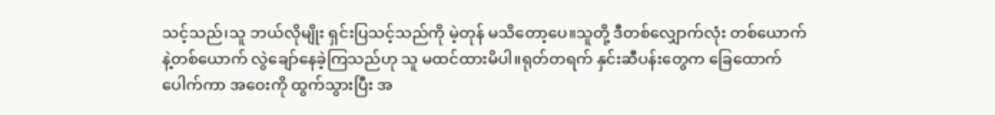သင့်သည်၊သူ ဘယ်လိုမျိုး ရှင်းပြသင့်သည်ကို မဲ့တုန် မသိတော့ပေ။သူတို့ ဒီတစ်လျှောက်လုံး တစ်ယောက်နဲ့တစ်ယောက် လွဲချော်နေခဲ့ကြသည်ဟု သူ မထင်ထားမိပါ။ရုတ်တရက် နှင်းဆီပန်းတွေက ခြေထောက်ပေါက်ကာ အဝေးကို ထွက်သွားပြီး အ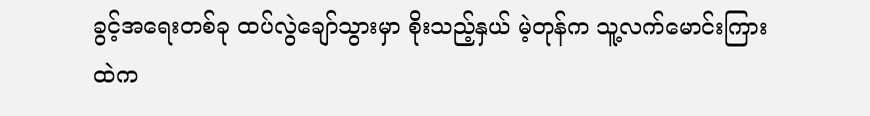ခွင့်အရေးတစ်ခု ထပ်လွဲချော်သွားမှာ စိုးသည့်နှယ် မဲ့တုန်က သူ့လက်မောင်းကြားထဲက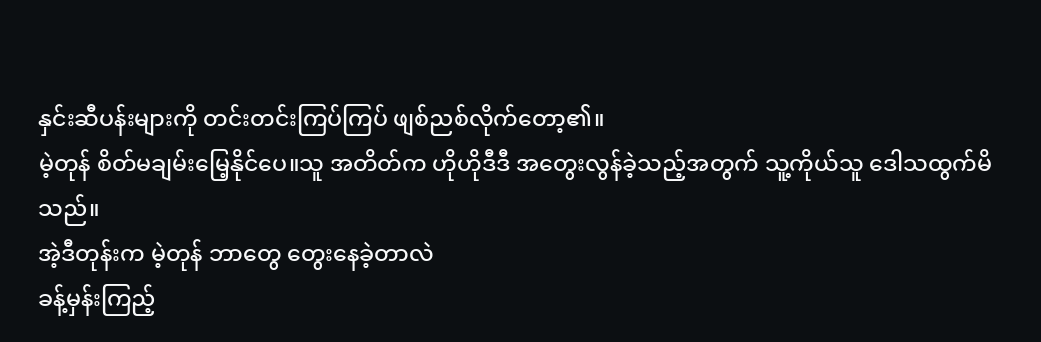နှင်းဆီပန်းများကို တင်းတင်းကြပ်ကြပ် ဖျစ်ညစ်လိုက်တော့၏။
မဲ့တုန် စိတ်မချမ်းမြေ့နိုင်ပေ။သူ အတိတ်က ဟိုဟိုဒီဒီ အတွေးလွန်ခဲ့သည့်အတွက် သူ့ကိုယ်သူ ဒေါသထွက်မိသည်။
အဲ့ဒီတုန်းက မဲ့တုန် ဘာတွေ တွေးနေခဲ့တာလဲ
ခန့်မှန်းကြည့်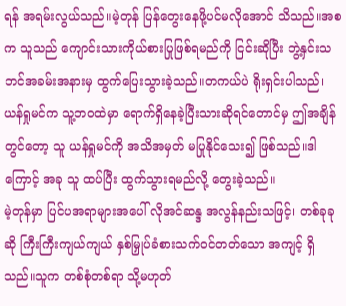ရန် အရမ်းလွယ်သည်။မဲ့တုန် ပြန်တွေးနေဖို့ပင်မလိုအောင် သိသည်။အစက သူသည် ကျောင်းသားကိုယ်စားပြုဖြစ်ရမည်ကို ငြင်းဆိုပြီး ဘွဲ့နှင်းသဘင်အခမ်းအနားမှ ထွက်ပြေးသွားခဲ့သည်။တကယ်ပဲ ရိုးရှင်းပါသည်၊ယန်ရှုမင်က သူ့ဘဝထဲမှာ ရောက်ရှိနေခဲ့ပြီးသားဆိုရင်တောင်မှ ဤအချိန်တွင်တော့ သူ ယန်ရှုမင်ကို အသိအမှတ် မပြုနိုင်သေး၍ ဖြစ်သည်။ဒါကြောင့် အခု သူ ထပ်ပြီး ထွက်သွားရမည်လို့ တွေးခဲ့သည်။
မဲ့တုန်မှာ ပြင်ပအရာများအပေါ် လိုအင်ဆန္ဒ အလွန်နည်းသဖြင့်၊ တစ်ခုခုဆို ကြီးကြီးကျယ်ကျယ် နှစ်မြှုပ်ခံစားသက်ဝင်တတ်သော အကျင့် ရှိသည်။သူက တစ်စုံတစ်ရာ သို့မဟုတ်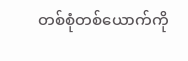တစ်စုံတစ်ယောက်ကို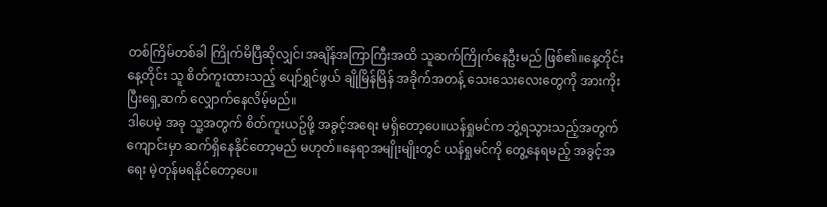တစ်ကြိမ်တစ်ခါ ကြိုက်မိပြီဆိုလျှင်၊အချိန်အကြာကြီးအထိ သူဆက်ကြိုက်နေဦးမည် ဖြစ်၏။နေ့တိုင်းနေ့တိုင်း သူ စိတ်ကူးထားသည့် ပျော်ရွှင်ဖွယ် ချိုမြိန်မြိန် အခိုက်အတန့် သေးသေးလေးတွေကို အားကိုးပြီးရှေ့ဆက် လျှောက်နေလိမ့်မည်။
ဒါပေမဲ့ အခု သူ့အတွက် စိတ်ကူးယဥ်ဖို့ အခွင့်အရေး မရှိတော့ပေ။ယန်ရှုမင်က ဘွဲ့ရသွားသည့်အတွက် ကျောင်းမှာ ဆက်ရှိနေနိုင်တော့မည် မဟုတ်။နေရာအမျိုးမျိုးတွင် ယန်ရှုမင်ကို တွေ့နေရမည့် အခွင့်အရေး မဲ့တုန်မရနိုင်တော့ပေ။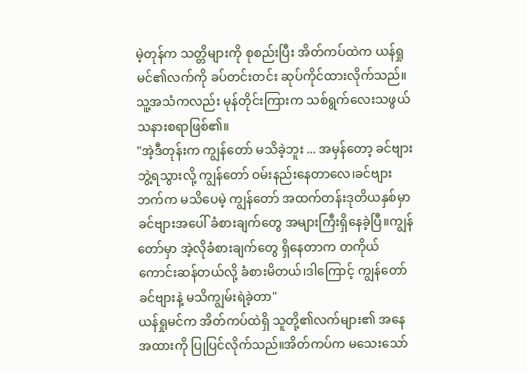မဲ့တုန်က သတ္တိများကို စုစည်းပြီး အိတ်ကပ်ထဲက ယန်ရှုမင်၏လက်ကို ခပ်တင်းတင်း ဆုပ်ကိုင်ထားလိုက်သည်။သူ့အသံကလည်း မုန်တိုင်းကြားက သစ်ရွက်လေးသဖွယ် သနားစရာဖြစ်၏။
"အဲ့ဒီတုန်းက ကျွန်တော် မသိခဲ့ဘူး ... အမှန်တော့ ခင်ဗျား ဘွဲ့ရသွားလို့ ကျွန်တော် ဝမ်းနည်းနေတာလေ၊ခင်ဗျားဘက်က မသိပေမဲ့ ကျွန်တော် အထက်တန်းဒုတိယနှစ်မှာ ခင်ဗျားအပေါ် ခံစားချက်တွေ အများကြီးရှိနေခဲ့ပြီ။ကျွန်တော်မှာ အဲ့လိုခံစားချက်တွေ ရှိနေတာက တကိုယ်ကောင်းဆန်တယ်လို့ ခံစားမိတယ်၊ဒါကြောင့် ကျွန်တော် ခင်ဗျားနဲ့ မသိကျွမ်းရဲခဲ့တာ"
ယန်ရှုမင်က အိတ်ကပ်ထဲရှိ သူတို့၏လက်များ၏ အနေအထားကို ပြုပြင်လိုက်သည်။အိတ်ကပ်က မသေးသော်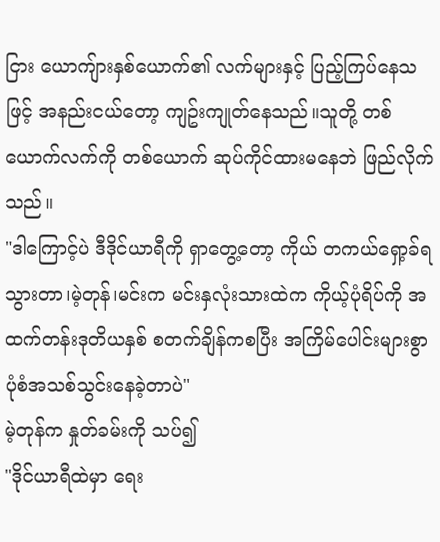ငြား ယောကျ်ားနှစ်ယောက်၏ လက်များနှင့် ပြည့်ကြပ်နေသဖြင့် အနည်းငယ်တော့ ကျဥ်းကျုတ်နေသည်။သူတို့ တစ်ယောက်လက်ကို တစ်ယောက် ဆုပ်ကိုင်ထားမနေဘဲ ဖြည်လိုက်သည်။
"ဒါကြောင့်ပဲ ဒီဒိုင်ယာရီကို ရှာတွေ့တော့ ကိုယ် တကယ်ရှော့ခ်ရသွားတာ၊မဲ့တုန်၊မင်းက မင်းနှလုံးသားထဲက ကိုယ့်ပုံရိပ်ကို အထက်တန်းဒုတိယနှစ် စတက်ချိန်ကစပြီး အကြိမ်ပေါင်းများစွာ ပုံစံအသစ်သွင်းနေခဲ့တာပဲ"
မဲ့တုန်က နှုတ်ခမ်းကို သပ်၍
"ဒိုင်ယာရီထဲမှာ ရေး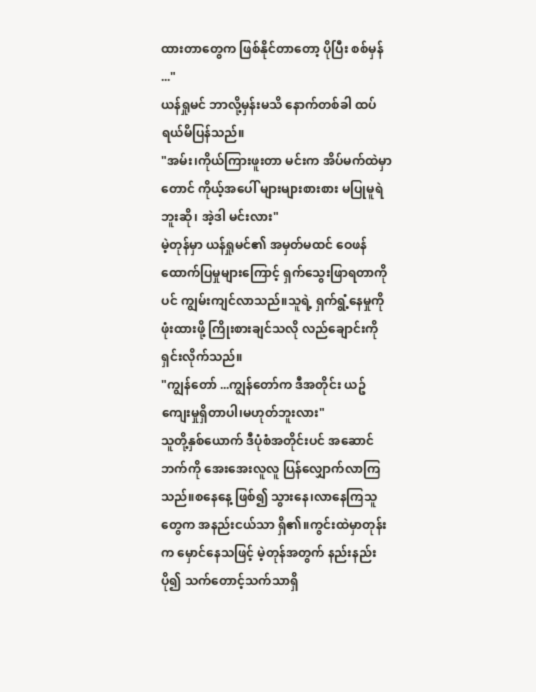ထားတာတွေက ဖြစ်နိုင်တာတော့ ပိုပြီး စစ်မှန် ..."
ယန်ရှုမင် ဘာလို့မှန်းမသိ နောက်တစ်ခါ ထပ်ရယ်မိပြန်သည်။
"အမ်း၊ကိုယ်ကြားဖူးတာ မင်းက အိပ်မက်ထဲမှာတောင် ကိုယ့်အပေါ် များများစားစား မပြုမူရဲဘူးဆို၊ အဲ့ဒါ မင်းလား"
မဲ့တုန်မှာ ယန်ရှုမင်၏ အမှတ်မထင် ဝေဖန်ထောက်ပြမှုများကြောင့် ရှက်သွေးဖြာရတာကိုပင် ကျွမ်းကျင်လာသည်။သူရဲ့ ရှက်ရွံ့နေမှုကို ဖုံးထားဖို့ ကြိုးစားချင်သလို လည်ချောင်းကို ရှင်းလိုက်သည်။
"ကျွန်တော် ...ကျွန်တော်က ဒီအတိုင်း ယဥ်ကျေးမှုရှိတာပါ၊မဟုတ်ဘူးလား"
သူတို့နှစ်ယောက် ဒီပုံစံအတိုင်းပင် အဆောင်ဘက်ကို အေးအေးလူလူ ပြန်လျှောက်လာကြသည်။စနေနေ့ ဖြစ်၍ သွားနေ၊လာနေကြသူတွေက အနည်းငယ်သာ ရှိ၏။ကွင်းထဲမှာတုန်းက မှောင်နေသဖြင့် မဲ့တုန်အတွက် နည်းနည်းပို၍ သက်တောင့်သက်သာရှိ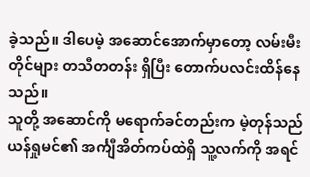ခဲ့သည်။ ဒါပေမဲ့ အဆောင်အောက်မှာတော့ လမ်းမီးတိုင်များ တသီတတန်း ရှိပြီး တောက်ပလင်းထိန်နေသည်။
သူတို့ အဆောင်ကို မရောက်ခင်တည်းက မဲ့တုန်သည် ယန်ရှုမင်၏ အင်္ကျီအိတ်ကပ်ထဲရှိ သူ့လက်ကို အရင်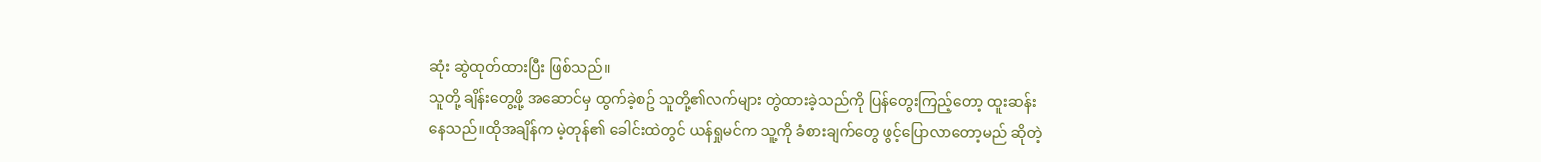ဆုံး ဆွဲထုတ်ထားပြီး ဖြစ်သည်။
သူတို့ ချိန်းတွေ့ဖို့ အဆောင်မှ ထွက်ခဲ့စဥ် သူတို့၏လက်များ တွဲထားခဲ့သည်ကို ပြန်တွေးကြည့်တော့ ထူးဆန်းနေသည်။ထိုအချိန်က မဲ့တုန်၏ ခေါင်းထဲတွင် ယန်ရှုမင်က သူ့ကို ခံစားချက်တွေ ဖွင့်ပြောလာတော့မည် ဆိုတဲ့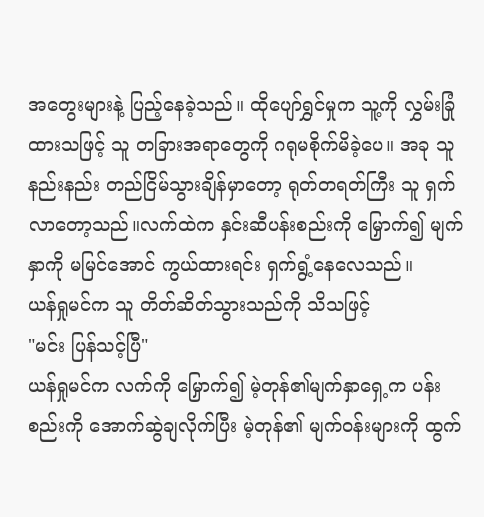အတွေးများနဲ့ ပြည့်နေခဲ့သည်။ ထိုပျော်ရွှင်မှုက သူ့ကို လွှမ်းခြုံထားသဖြင့် သူ တခြားအရာတွေကို ဂရုမစိုက်မိခဲ့ပေ။ အခု သူ နည်းနည်း တည်ငြိမ်သွားချိန်မှာတော့ ရုတ်တရတ်ကြီး သူ ရှက်လာတော့သည်။လက်ထဲက နှင်းဆီပန်းစည်းကို မြှောက်၍ မျက်နှာကို မမြင်အောင် ကွယ်ထားရင်း ရှက်ရွံ့နေလေသည်။
ယန်ရှုမင်က သူ တိတ်ဆိတ်သွားသည်ကို သိသဖြင့်
"မင်း ပြန်သင့်ပြီ"
ယန်ရှုမင်က လက်ကို မြှောက်၍ မဲ့တုန်၏မျက်နှာရှေ့က ပန်းစည်းကို အောက်ဆွဲချလိုက်ပြီး မဲ့တုန်၏ မျက်ဝန်းများကို ထွက်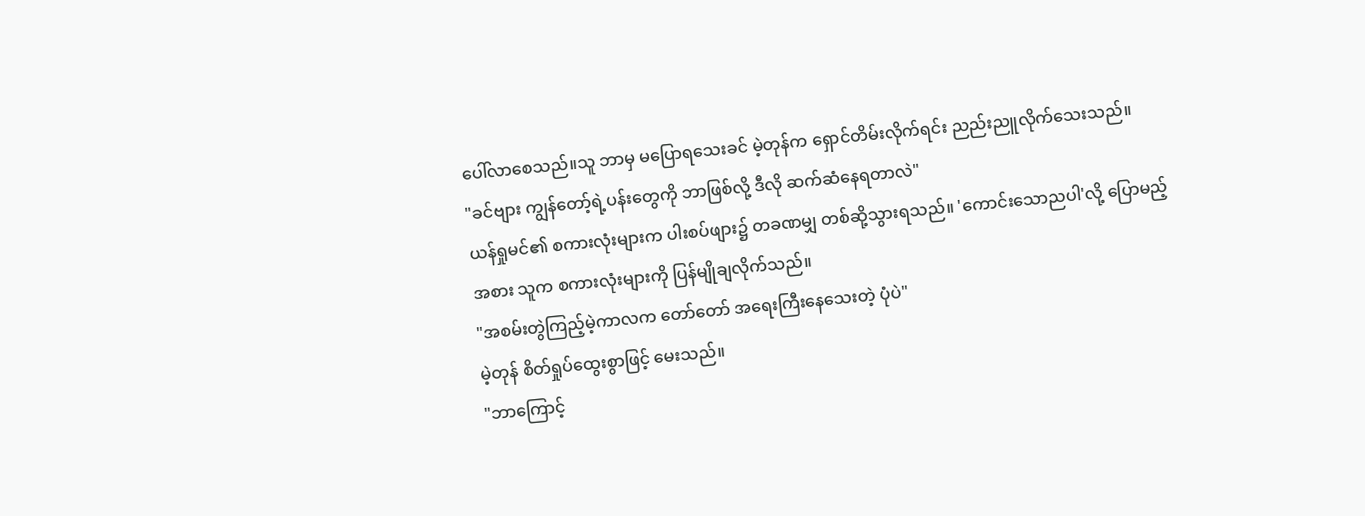ပေါ်လာစေသည်။သူ ဘာမှ မပြောရသေးခင် မဲ့တုန်က ရှောင်တိမ်းလိုက်ရင်း ညည်းညူလိုက်သေးသည်။
"ခင်ဗျား ကျွန်တော့်ရဲ့ပန်းတွေကို ဘာဖြစ်လို့ ဒီလို ဆက်ဆံနေရတာလဲ"
ယန်ရှုမင်၏ စကားလုံးများက ပါးစပ်ဖျား၌ တခဏမျှ တစ်ဆို့သွားရသည်။ 'ကောင်းသောညပါ'လို့ ပြောမည့်အစား သူက စကားလုံးများကို ပြန်မျိုချလိုက်သည်။
"အစမ်းတွဲကြည့်မဲ့ကာလက တော်တော် အရေးကြီးနေသေးတဲ့ ပုံပဲ"
မဲ့တုန် စိတ်ရှုပ်ထွေးစွာဖြင့် မေးသည်။
"ဘာကြောင့်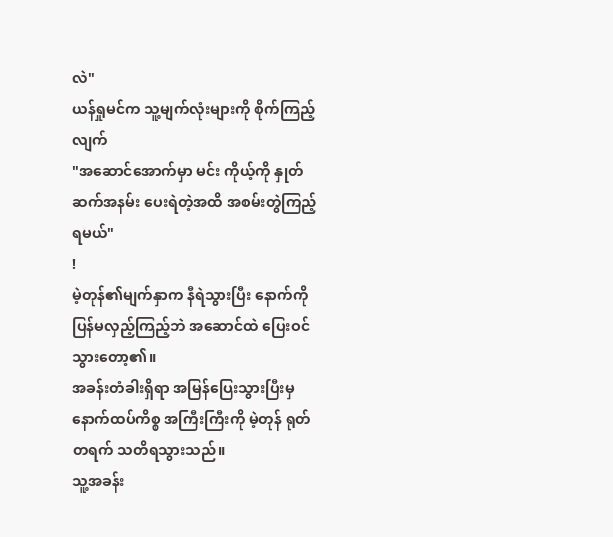လဲ"
ယန်ရှုမင်က သူ့မျက်လုံးများကို စိုက်ကြည့်လျက်
"အဆောင်အောက်မှာ မင်း ကိုယ့်ကို နှုတ်ဆက်အနမ်း ပေးရဲတဲ့အထိ အစမ်းတွဲကြည့်ရမယ်"
!
မဲ့တုန်၏မျက်နှာက နီရဲသွားပြီး နောက်ကို ပြန်မလှည့်ကြည့်ဘဲ အဆောင်ထဲ ပြေးဝင်သွားတော့၏။
အခန်းတံခါးရှိရာ အမြန်ပြေးသွားပြီးမှ နောက်ထပ်ကိစ္စ အကြီးကြီးကို မဲ့တုန် ရုတ်တရက် သတိရသွားသည်။
သူ့အခန်း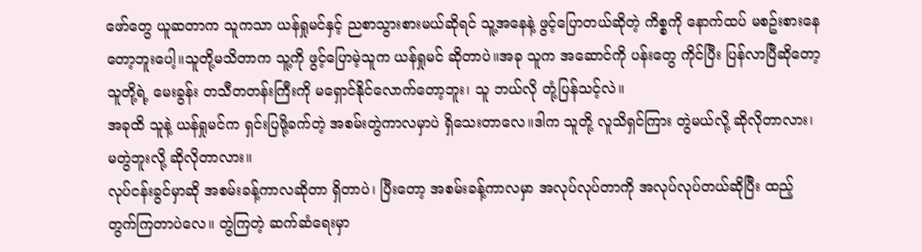ဖော်တွေ ယူဆတာက သူကသာ ယန်ရှုမင်နှင့် ညစာသွားစားမယ်ဆိုရင် သူ့အနေနဲ့ ဖွင့်ပြောတယ်ဆိုတဲ့ ကိစ္စကို နောက်ထပ် မစဥ်းစားနေတော့ဘူးပေါ့။သူတို့မသိတာက သူ့ကို ဖွင့်ပြောမဲ့သူက ယန်ရှုမင် ဆိုတာပဲ။အခု သူက အဆောင်ကို ပန်းတွေ ကိုင်ပြီး ပြန်လာပြီဆိုတော့ သူတို့ရဲ့ မေးခွန်း တသီတတန်းကြီးကို မရှောင်နိုင်လောက်တော့ဘူး၊ သူ ဘယ်လို တုံ့ပြန်သင့်လဲ။
အခုထိ သူနဲ့ ယန်ရှုမင်က ရှင်းပြဖို့ခက်တဲ့ အစမ်းတွဲကာလမှာပဲ ရှိသေးတာလေ။ဒါက သူတို့ လူသိရှင်ကြား တွဲမယ်လို့ ဆိုလိုတာလား၊ မတွဲဘူးလို့ ဆိုလိုတာလား။
လုပ်ငန်းခွင်မှာဆို အစမ်းခန့်ကာလဆိုတာ ရှိတာပဲ၊ ပြီးတော့ အစမ်းခန့်ကာလမှာ အလုပ်လုပ်တာကို အလုပ်လုပ်တယ်ဆိုပြီး ထည့်တွက်ကြတာပဲလေ။ တွဲကြတဲ့ ဆက်ဆံရေးမှာ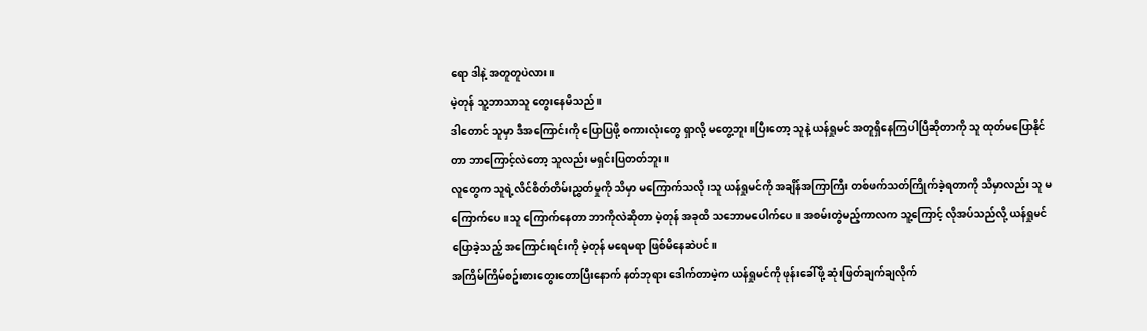ရော ဒါနဲ့ အတူတူပဲလား။
မဲ့တုန် သူ့ဘာသာသူ တွေးနေမိသည်။
ဒါတောင် သူမှာ ဒီအကြောင်းကို ပြောပြဖို့ စကားလုံးတွေ ရှာလို့ မတွေ့ဘူး။ပြီးတော့ သူနဲ့ ယန်ရှုမင် အတူရှိနေကြပါပြီဆိုတာကို သူ ထုတ်မပြောနိုင်တာ ဘာကြောင့်လဲတော့ သူလည်း မရှင်းပြတတ်ဘူး။
လူတွေက သူရဲ့လိင်စိတ်တိမ်းညွှတ်မှုကို သိမှာ မကြောက်သလို၊သူ ယန်ရှုမင်ကို အချိန်အကြာကြီး တစ်ဖက်သတ်ကြိုက်ခဲ့ရတာကို သိမှာလည်း သူ မကြောက်ပေ။သူ ကြောက်နေတာ ဘာကိုလဲဆိုတာ မဲ့တုန် အခုထိ သဘောမပေါက်ပေ။ အစမ်းတွဲမည့်ကာလက သူ့ကြောင့် လိုအပ်သည်လို့ ယန်ရှုမင် ပြောခဲ့သည့် အကြောင်းရင်းကို မဲ့တုန် မရေမရာ ဖြစ်မိနေဆဲပင်။
အကြိမ်ကြိမ်စဥ်းစားတွေးတောပြီးနောက် နတ်ဘုရား ဒေါက်တာမဲ့က ယန်ရှုမင်ကို ဖုန်းခေါ်ဖို့ ဆုံးဖြတ်ချက်ချလိုက်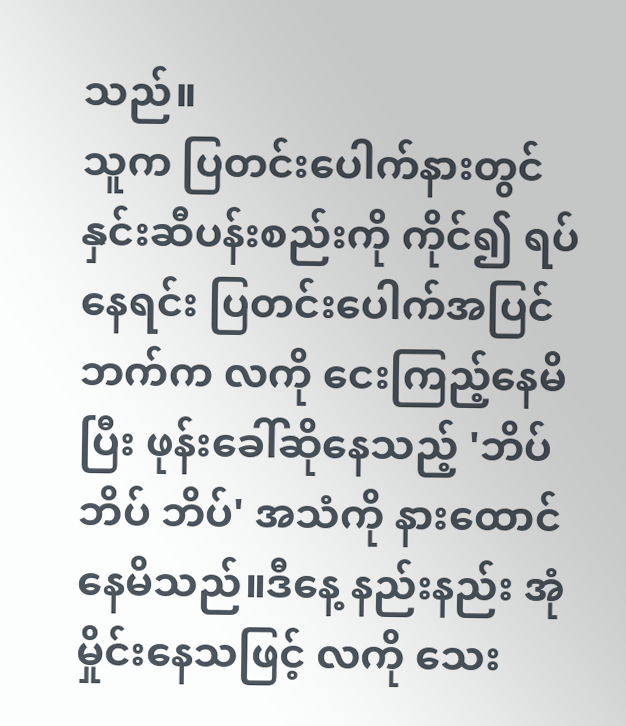သည်။
သူက ပြတင်းပေါက်နားတွင် နှင်းဆီပန်းစည်းကို ကိုင်၍ ရပ်နေရင်း ပြတင်းပေါက်အပြင်ဘက်က လကို ငေးကြည့်နေမိပြီး ဖုန်းခေါ်ဆိုနေသည့် 'ဘိပ် ဘိပ် ဘိပ်' အသံကို နားထောင်နေမိသည်။ဒီနေ့ နည်းနည်း အုံမှိုင်းနေသဖြင့် လကို သေး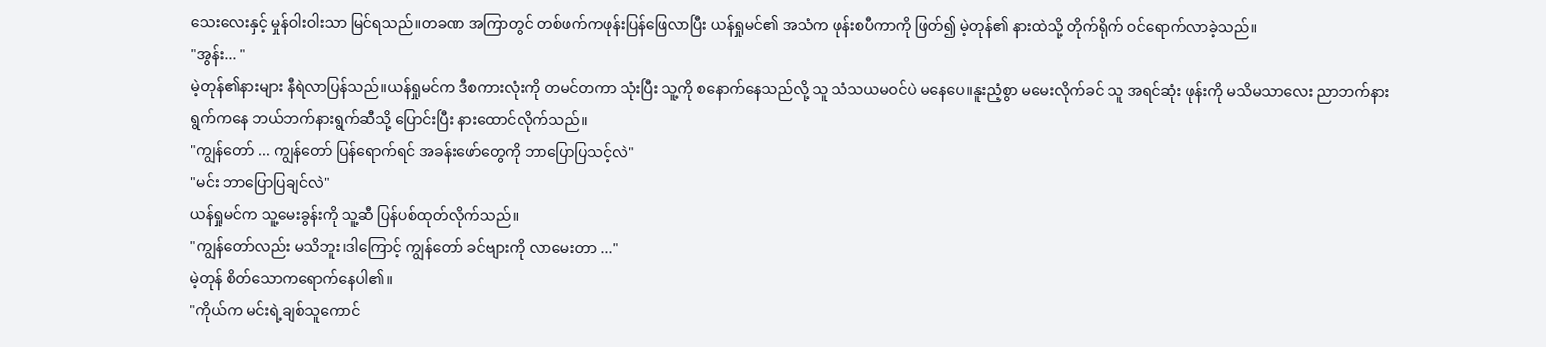သေးလေးနှင့် မှုန်ဝါးဝါးသာ မြင်ရသည်။တခဏ အကြာတွင် တစ်ဖက်ကဖုန်းပြန်ဖြေလာပြီး ယန်ရှုမင်၏ အသံက ဖုန်းစပီကာကို ဖြတ်၍ မဲ့တုန်၏ နားထဲသို့ တိုက်ရိုက် ဝင်ရောက်လာခဲ့သည်။
"အွန်း... "
မဲ့တုန်၏နားများ နီရဲလာပြန်သည်။ယန်ရှုမင်က ဒီစကားလုံးကို တမင်တကာ သုံးပြီး သူ့ကို စနောက်နေသည်လို့ သူ သံသယမဝင်ပဲ မနေပေ။နူးညံ့စွာ မမေးလိုက်ခင် သူ အရင်ဆုံး ဖုန်းကို မသိမသာလေး ညာဘက်နားရွက်ကနေ ဘယ်ဘက်နားရွက်ဆီသို့ ပြောင်းပြီး နားထောင်လိုက်သည်။
"ကျွန်တော် ... ကျွန်တော် ပြန်ရောက်ရင် အခန်းဖော်တွေကို ဘာပြောပြသင့်လဲ"
"မင်း ဘာပြောပြချင်လဲ"
ယန်ရှုမင်က သူ့မေးခွန်းကို သူ့ဆီ ပြန်ပစ်ထုတ်လိုက်သည်။
"ကျွန်တော်လည်း မသိဘူး၊ဒါကြောင့် ကျွန်တော် ခင်ဗျားကို လာမေးတာ ..."
မဲ့တုန် စိတ်သောကရောက်နေပါ၏။
"ကိုယ်က မင်းရဲ့ချစ်သူကောင်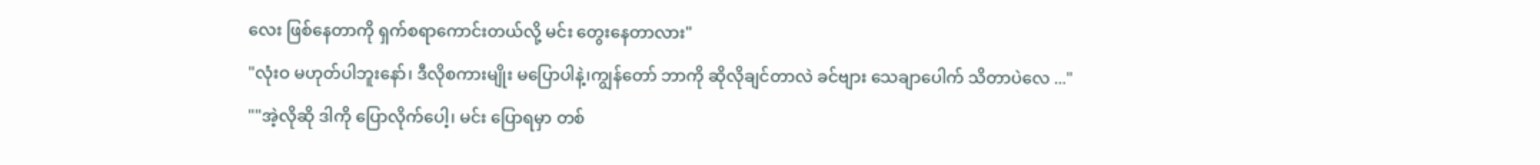လေး ဖြစ်နေတာကို ရှက်စရာကောင်းတယ်လို့ မင်း တွေးနေတာလား"
"လုံးဝ မဟုတ်ပါဘူးနော်၊ ဒီလိုစကားမျိုး မပြောပါနဲ့၊ကျွန်တော် ဘာကို ဆိုလိုချင်တာလဲ ခင်ဗျား သေချာပေါက် သိတာပဲလေ ..."
""အဲ့လိုဆို ဒါကို ပြောလိုက်ပေါ့၊ မင်း ပြောရမှာ တစ်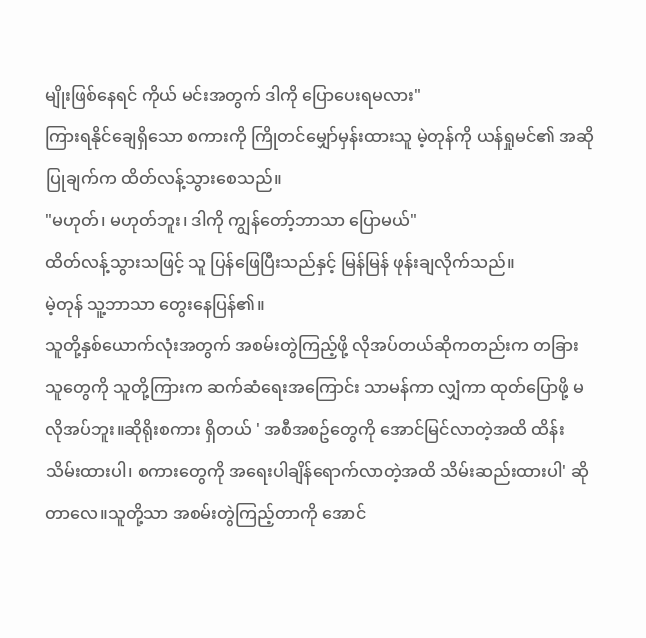မျိုးဖြစ်နေရင် ကိုယ် မင်းအတွက် ဒါကို ပြောပေးရမလား"
ကြားရနိုင်ချေရှိသော စကားကို ကြိုတင်မျှော်မှန်းထားသူ မဲ့တုန်ကို ယန်ရှုမင်၏ အဆိုပြုချက်က ထိတ်လန့်သွားစေသည်။
"မဟုတ်၊ မဟုတ်ဘူး၊ ဒါကို ကျွန်တော့်ဘာသာ ပြောမယ်"
ထိတ်လန့်သွားသဖြင့် သူ ပြန်ဖြေပြီးသည်နှင့် မြန်မြန် ဖုန်းချလိုက်သည်။
မဲ့တုန် သူ့ဘာသာ တွေးနေပြန်၏။
သူတို့နှစ်ယောက်လုံးအတွက် အစမ်းတွဲကြည့်ဖို့ လိုအပ်တယ်ဆိုကတည်းက တခြားသူတွေကို သူတို့ကြားက ဆက်ဆံရေးအကြောင်း သာမန်ကာ လျှံကာ ထုတ်ပြောဖို့ မလိုအပ်ဘူး။ဆိုရိုးစကား ရှိတယ် ' အစီအစဥ်တွေကို အောင်မြင်လာတဲ့အထိ ထိန်းသိမ်းထားပါ၊ စကားတွေကို အရေးပါချိန်ရောက်လာတဲ့အထိ သိမ်းဆည်းထားပါ' ဆိုတာလေ။သူတို့သာ အစမ်းတွဲကြည့်တာကို အောင်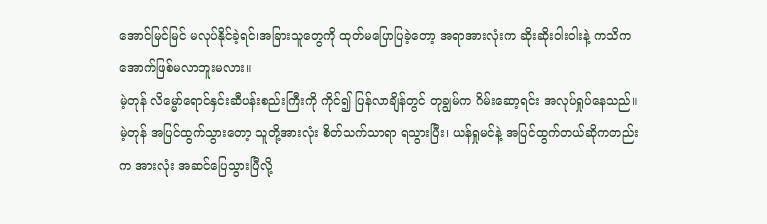အောင်မြင်မြင် မလုပ်နိုင်ခဲ့ရင်၊အခြားသူတွေကို ထုတ်မပြောပြခဲ့တော့ အရာအားလုံးက ဆိုးဆိုးဝါးဝါးနဲ့ ကသိကအောက်ဖြစ်မလာဘူးမလား။
မဲ့တုန် လိမ္မော်ရောင်နှင်းဆီပန်းစည်းကြီးကို ကိုင်၍ ပြန်လာချိန်တွင် တုချွမ်က ဂိမ်းဆော့ရင်း အလုပ်ရှုပ်နေသည်။
မဲ့တုန် အပြင်ထွက်သွားတော့ သူတို့အားလုံး စိတ်သက်သာရာ ရသွားပြီး၊ ယန်ရှုမင်နဲ့ အပြင်ထွက်တယ်ဆိုကတည်းက အားလုံး အဆင်ပြေသွားပြီလို့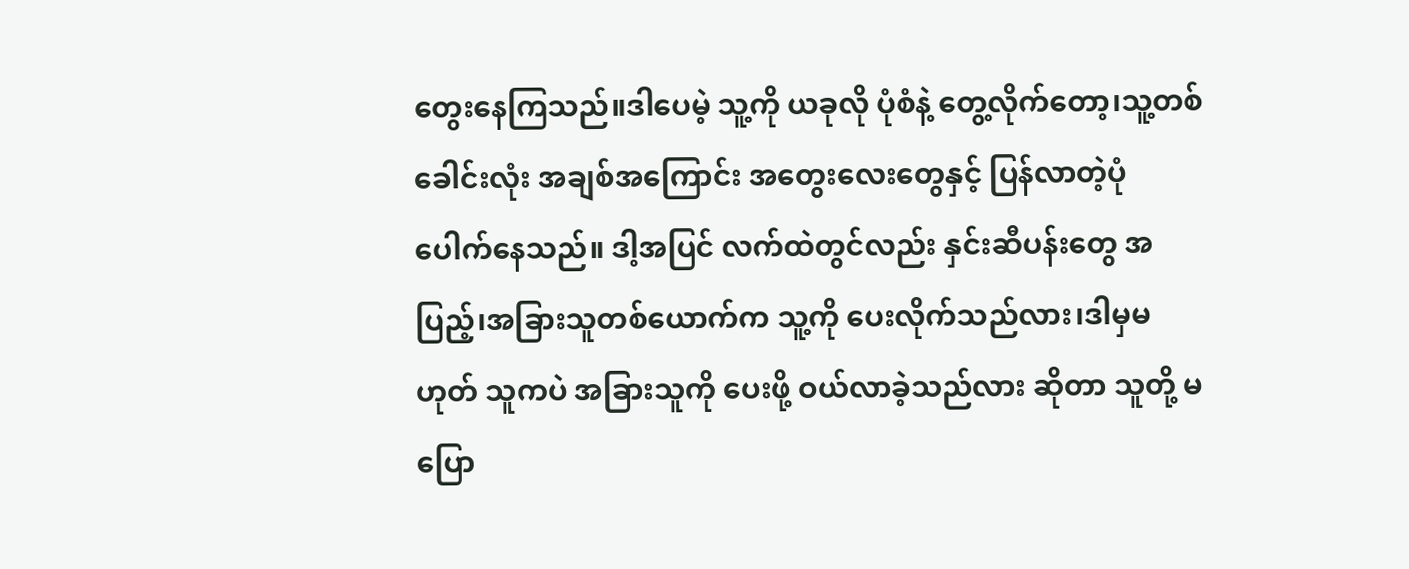တွေးနေကြသည်။ဒါပေမဲ့ သူ့ကို ယခုလို ပုံစံနဲ့ တွေ့လိုက်တော့၊သူ့တစ်ခေါင်းလုံး အချစ်အကြောင်း အတွေးလေးတွေနှင့် ပြန်လာတဲ့ပုံ ပေါက်နေသည်။ ဒါ့အပြင် လက်ထဲတွင်လည်း နှင်းဆီပန်းတွေ အပြည့်၊အခြားသူတစ်ယောက်က သူ့ကို ပေးလိုက်သည်လား၊ဒါမှမဟုတ် သူကပဲ အခြားသူကို ပေးဖို့ ဝယ်လာခဲ့သည်လား ဆိုတာ သူတို့ မပြော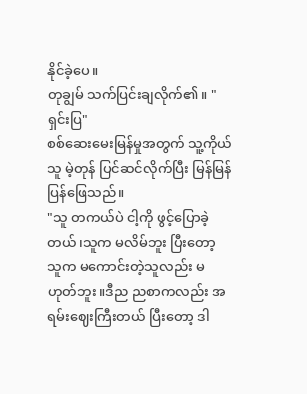နိုင်ခဲ့ပေ။
တုချွမ် သက်ပြင်းချလိုက်၏။ "ရှင်းပြ"
စစ်ဆေးမေးမြန်မှုအတွက် သူ့ကိုယ်သူ မဲ့တုန် ပြင်ဆင်လိုက်ပြီး မြန်မြန် ပြန်ဖြေသည်။
"သူ တကယ်ပဲ ငါ့ကို ဖွင့်ပြောခဲ့တယ်၊သူက မလိမ်ဘူး ပြီးတော့ သူက မကောင်းတဲ့သူလည်း မဟုတ်ဘူး။ဒီည ညစာကလည်း အရမ်းဈေးကြီးတယ် ပြီးတော့ ဒါ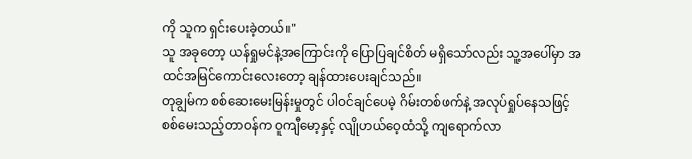ကို သူက ရှင်းပေးခဲ့တယ်။"
သူ အခုတော့ ယန်ရှုမင်နဲ့အကြောင်းကို ပြောပြချင်စိတ် မရှိသော်လည်း သူ့အပေါ်မှာ အထင်အမြင်ကောင်းလေးတော့ ချန်ထားပေးချင်သည်။
တုချွမ်က စစ်ဆေးမေးမြန်းမှုတွင် ပါဝင်ချင်ပေမဲ့ ဂိမ်းတစ်ဖက်နဲ့ အလုပ်ရှုပ်နေသဖြင့် စစ်မေးသည့်တာဝန်က ဝူကျီမော့နှင့် လျိုဟယ်ဝေ့ထံသို့ ကျရောက်လာ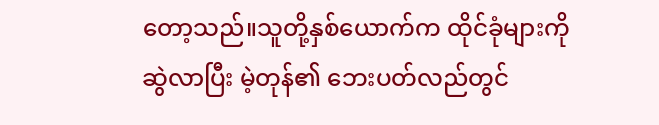တော့သည်။သူတို့နှစ်ယောက်က ထိုင်ခုံများကို ဆွဲလာပြီး မဲ့တုန်၏ ဘေးပတ်လည်တွင်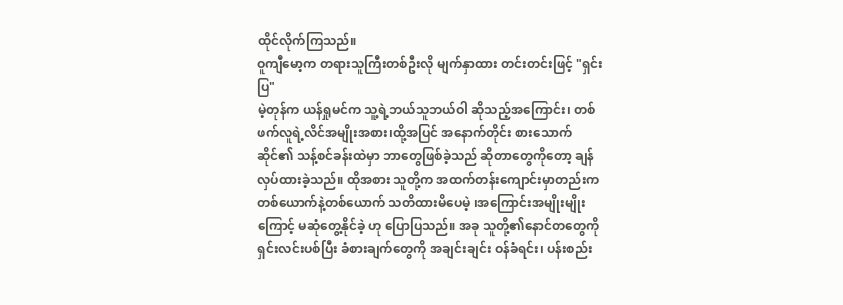ထိုင်လိုက်ကြသည်။
ဝူကျီမော့က တရားသူကြီးတစ်ဦးလို မျက်နှာထား တင်းတင်းဖြင့် "ရှင်းပြ"
မဲ့တုန်က ယန်ရှုမင်က သူ့ရဲ့ဘယ်သူဘယ်ဝါ ဆိုသည့်အကြောင်း၊ တစ်ဖက်လူရဲ့လိင်အမျိုးအစား၊ထို့အပြင် အနောက်တိုင်း စားသောက်ဆိုင်၏ သန့်စင်ခန်းထဲမှာ ဘာတွေဖြစ်ခဲ့သည် ဆိုတာတွေကိုတော့ ချန်လှပ်ထားခဲ့သည်။ ထိုအစား သူတို့က အထက်တန်းကျောင်းမှာတည်းက တစ်ယောက်နဲ့တစ်ယောက် သတိထားမိပေမဲ့ ၊အကြောင်းအမျိုးမျိုးကြောင့် မဆုံတွေ့နိုင်ခဲ့ ဟု ပြောပြသည်။ အခု သူတို့၏နောင်တတွေကို ရှင်းလင်းပစ်ပြီး ခံစားချက်တွေကို အချင်းချင်း ဝန်ခံရင်း၊ ပန်းစည်း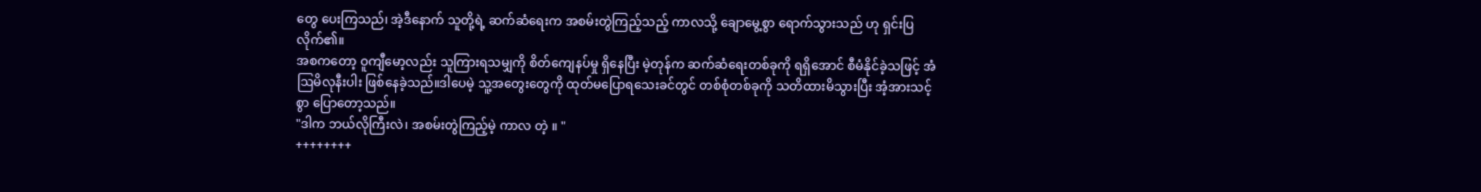တွေ ပေးကြသည်၊ အဲ့ဒီနောက် သူတို့ရဲ့ ဆက်ဆံရေးက အစမ်းတွဲကြည့်သည့် ကာလသို့ ချောမွေ့စွာ ရောက်သွားသည် ဟု ရှင်းပြလိုက်၏။
အစကတော့ ဝူကျီမော့လည်း သူကြားရသမျှကို စိတ်ကျေနပ်မှု ရှိနေပြီး မဲ့တုန်က ဆက်ဆံရေးတစ်ခုကို ရရှိအောင် စီမံနိုင်ခဲ့သဖြင့် အံဩမိလုနီးပါး ဖြစ်နေခဲ့သည်။ဒါပေမဲ့ သူ့အတွေးတွေကို ထုတ်မပြောရသေးခင်တွင် တစ်စုံတစ်ခုကို သတိထားမိသွားပြီး အံ့အားသင့်စွာ ပြောတော့သည်။
"ဒါက ဘယ်လိုကြီးလဲ၊ အစမ်းတွဲကြည့်မဲ့ ကာလ တဲ့ ။ "
++++++++